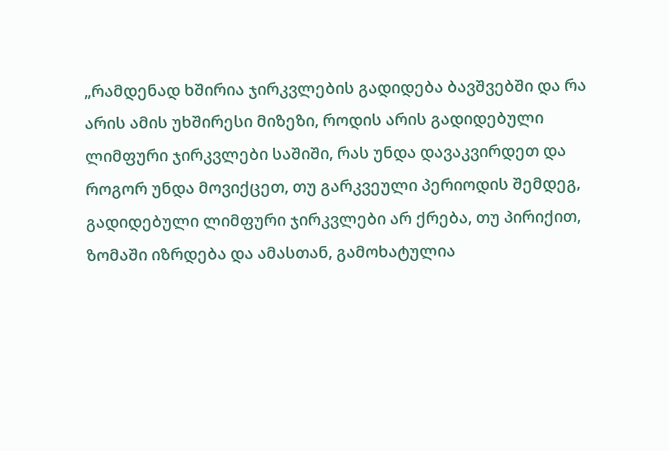„რამდენად ხშირია ჯირკვლების გადიდება ბავშვებში და რა არის ამის უხშირესი მიზეზი, როდის არის გადიდებული ლიმფური ჯირკვლები საშიში, რას უნდა დავაკვირდეთ და როგორ უნდა მოვიქცეთ, თუ გარკვეული პერიოდის შემდეგ, გადიდებული ლიმფური ჯირკვლები არ ქრება, თუ პირიქით, ზომაში იზრდება და ამასთან, გამოხატულია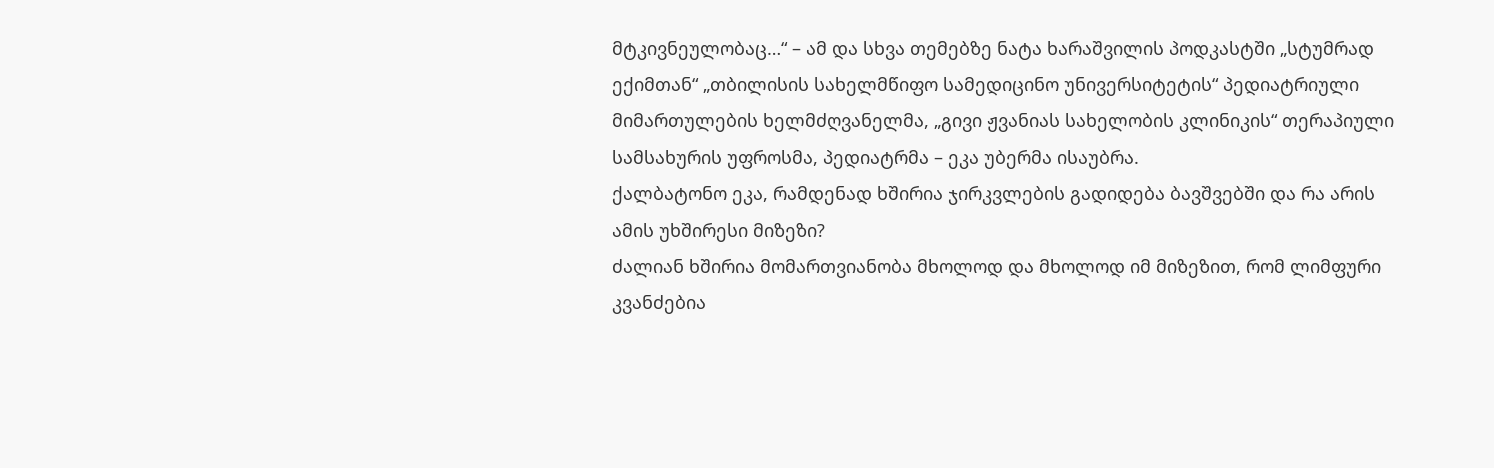მტკივნეულობაც…“ – ამ და სხვა თემებზე ნატა ხარაშვილის პოდკასტში „სტუმრად ექიმთან“ „თბილისის სახელმწიფო სამედიცინო უნივერსიტეტის“ პედიატრიული მიმართულების ხელმძღვანელმა, „გივი ჟვანიას სახელობის კლინიკის“ თერაპიული სამსახურის უფროსმა, პედიატრმა – ეკა უბერმა ისაუბრა.
ქალბატონო ეკა, რამდენად ხშირია ჯირკვლების გადიდება ბავშვებში და რა არის ამის უხშირესი მიზეზი?
ძალიან ხშირია მომართვიანობა მხოლოდ და მხოლოდ იმ მიზეზით, რომ ლიმფური კვანძებია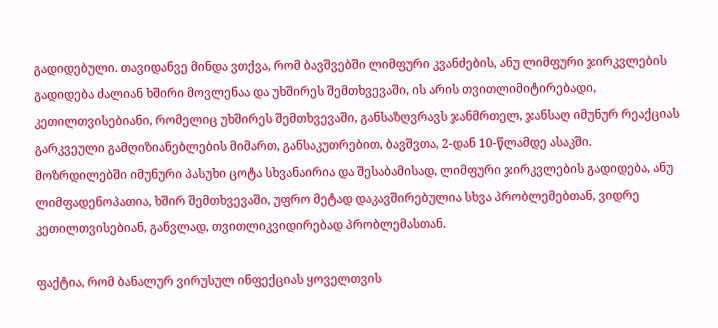გადიდებული. თავიდანვე მინდა ვთქვა, რომ ბავშვებში ლიმფური კვანძების, ანუ ლიმფური ჯირკვლების გადიდება ძალიან ხშირი მოვლენაა და უხშირეს შემთხვევაში, ის არის თვითლიმიტირებადი, კეთილთვისებიანი, რომელიც უხშირეს შემთხვევაში, განსაზღვრავს ჯანმრთელ, ჯანსაღ იმუნურ რეაქციას გარკვეული გამღიზიანებლების მიმართ, განსაკუთრებით, ბავშვთა, 2-დან 10-წლამდე ასაკში.
მოზრდილებში იმუნური პასუხი ცოტა სხვანაირია და შესაბამისად, ლიმფური ჯირკვლების გადიდება, ანუ ლიმფადენოპათია, ხშირ შემთხვევაში, უფრო მეტად დაკავშირებულია სხვა პრობლემებთან, ვიდრე კეთილთვისებიან, განვლად, თვითლიკვიდირებად პრობლემასთან.

ფაქტია, რომ ბანალურ ვირუსულ ინფექციას ყოველთვის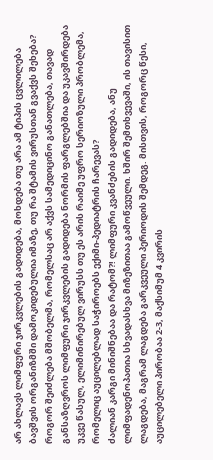არ ახლავს ლიმფური ჯირკვლების გადიდება, მოხდება თუ არა ამ ტიპის ცვლილება ბავშვის ორგანიზმში დამოკიდებულია იმაზე, თუ რა შტამის ვირუსთან გვაქვს შეხება? როგორ შეიძლება მშობელმა, რომელსაც არ აქვს სამედიცინო განათლება, თავად განსაზღვროს ლიმფური ჯირკვლების გადიდება ნორმის ფარგლებშია და უკავშირდება უკვე წასულ, ელიმინირებულ ვირუსს თუ ეს არის რაიმე უფრო სერიოზული პრობლემა, რომელიც აუცილებლად საჭიროებს ექიმი-პედიატრის ჩარევას?
ძალიან კარგი მინიშნებაა და რატომ?! ლიმფური კვანძების გადიდება, ანუ ლიმფადენოპათია სხვადასხვა მიზეზითაა გამოწვეული. ხშირ შემთხვევაში, ის თავისით ლაგდება, მაგრამ ლაგდება გარკვეული პერიოდის შემდეგ. მისთვის, როგორც წესი, აუცილებელი პირობაა 2-3, მაქსიმუმ 4 კვირის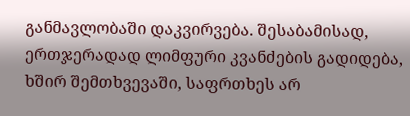განმავლობაში დაკვირვება. შესაბამისად, ერთჯერადად ლიმფური კვანძების გადიდება, ხშირ შემთხვევაში, საფრთხეს არ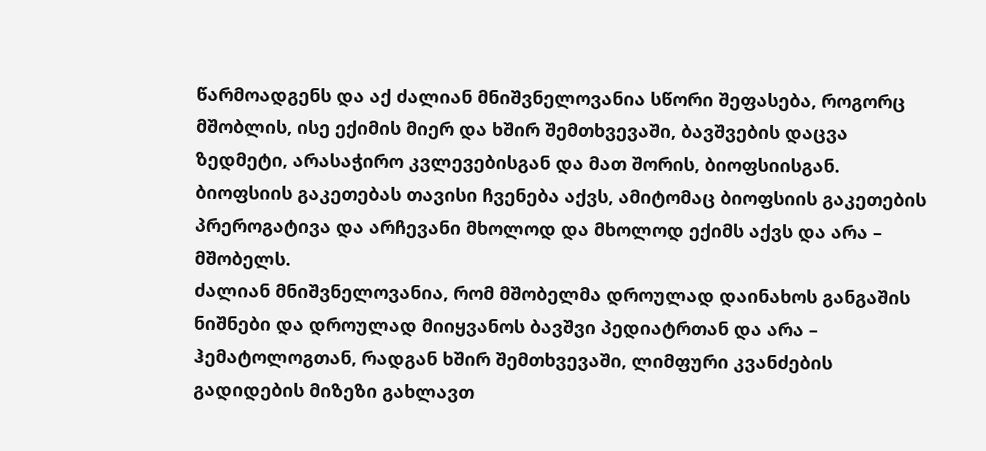წარმოადგენს და აქ ძალიან მნიშვნელოვანია სწორი შეფასება, როგორც მშობლის, ისე ექიმის მიერ და ხშირ შემთხვევაში, ბავშვების დაცვა ზედმეტი, არასაჭირო კვლევებისგან და მათ შორის, ბიოფსიისგან.
ბიოფსიის გაკეთებას თავისი ჩვენება აქვს, ამიტომაც ბიოფსიის გაკეთების პრეროგატივა და არჩევანი მხოლოდ და მხოლოდ ექიმს აქვს და არა – მშობელს.
ძალიან მნიშვნელოვანია, რომ მშობელმა დროულად დაინახოს განგაშის ნიშნები და დროულად მიიყვანოს ბავშვი პედიატრთან და არა – ჰემატოლოგთან, რადგან ხშირ შემთხვევაში, ლიმფური კვანძების გადიდების მიზეზი გახლავთ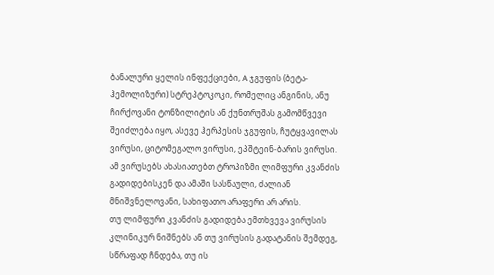ბანალური ყელის ინფექციები, A ჯგუფის (ბეტა-ჰემოლიზური) სტრეპტოკოკი, რომელიც ანგინის, ანუ ჩირქოვანი ტონზილიტის ან ქუნთრუშას გამომწვევი შეიძლება იყო, ასევე ჰერპესის ჯგუფის, ჩუტყვავილას ვირუსი, ციტომეგალო ვირუსი, ეპშტეინ-ბარის ვირუსი. ამ ვირუსებს ახასიათებთ ტროპიზმი ლიმფური კვანძის გადიდებისკენ და ამაში სასწაული, ძალიან მნიშვნელოვანი, სახიფათო არაფერი არ არის.
თუ ლიმფური კვანძის გადიდება ემთხვევა ვირუსის კლინიკურ ნიშნებს ან თუ ვირუსის გადატანის შემდეგ, სწრაფად ჩნდება, თუ ის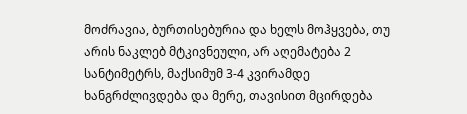მოძრავია, ბურთისებურია და ხელს მოჰყვება, თუ არის ნაკლებ მტკივნეული, არ აღემატება 2 სანტიმეტრს, მაქსიმუმ 3-4 კვირამდე ხანგრძლივდება და მერე, თავისით მცირდება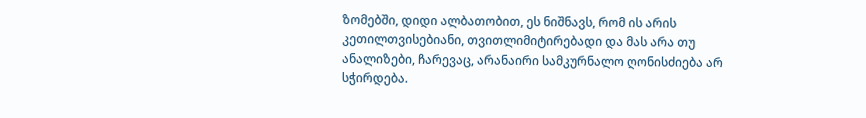ზომებში, დიდი ალბათობით, ეს ნიშნავს, რომ ის არის კეთილთვისებიანი, თვითლიმიტირებადი და მას არა თუ ანალიზები, ჩარევაც, არანაირი სამკურნალო ღონისძიება არ სჭირდება.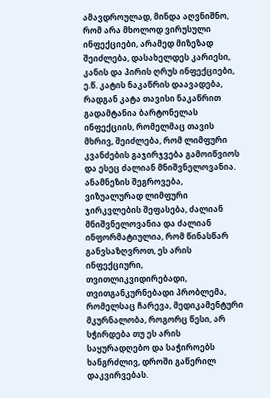ამავდროულად, მინდა აღვნიშნო, რომ არა მხოლოდ ვირუსული ინფექციები, არამედ მიზეზად შეიძლება, დასახელდეს კარიესი, კანის და პირის ღრუს ინფექციები, ე.წ. კატის ნაკაწრის დაავადება, რადგან კატა თავისი ნაკაწრით გადამტანია ბარტონელას ინფექციის, რომელმაც თავის მხრივ, შეიძლება, რომ ლიმფური კვანძების გაჯირჯვება გამოიწვიოს და ესეც ძალიან მნიშვნელოვანია.
ანამნეზის შეგროვება, ვიზუალურად ლიმფური ჯირკვლების შეფასება, ძალიან მნიშვნელოვანია და ძალიან ინფორმატიულია, რომ წინასწარ განვსაზღვროთ, ეს არის ინფექციური, თვითლიკვიდირებადი, თვითგანკურნებადი პრობლემა, რომელსაც ჩარევა, მედიკამენტური მკურნალობა, როგორც წესი, არ სჭირდება თუ ეს არის საყურადღებო და საჭიროებს ხანგრძლივ, დროში გაწერილ დაკვირვებას.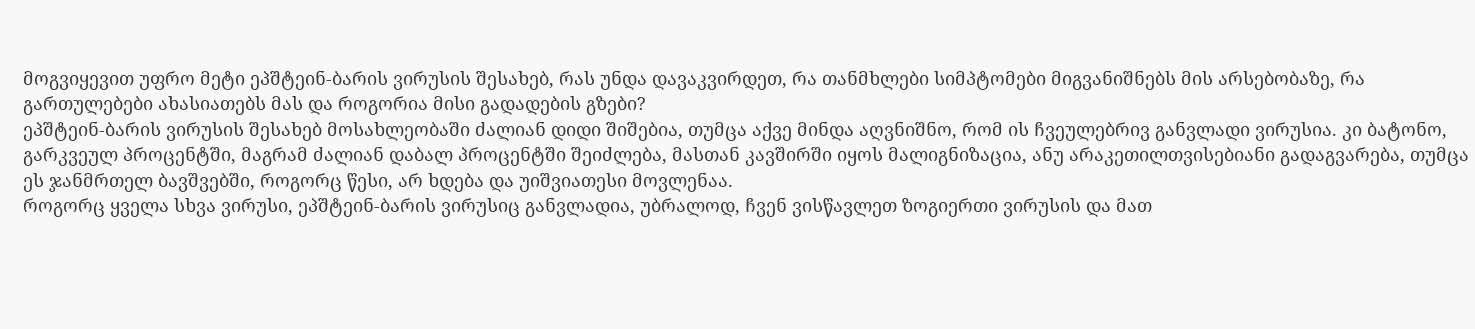მოგვიყევით უფრო მეტი ეპშტეინ-ბარის ვირუსის შესახებ, რას უნდა დავაკვირდეთ, რა თანმხლები სიმპტომები მიგვანიშნებს მის არსებობაზე, რა გართულებები ახასიათებს მას და როგორია მისი გადადების გზები?
ეპშტეინ-ბარის ვირუსის შესახებ მოსახლეობაში ძალიან დიდი შიშებია, თუმცა აქვე მინდა აღვნიშნო, რომ ის ჩვეულებრივ განვლადი ვირუსია. კი ბატონო, გარკვეულ პროცენტში, მაგრამ ძალიან დაბალ პროცენტში შეიძლება, მასთან კავშირში იყოს მალიგნიზაცია, ანუ არაკეთილთვისებიანი გადაგვარება, თუმცა ეს ჯანმრთელ ბავშვებში, როგორც წესი, არ ხდება და უიშვიათესი მოვლენაა.
როგორც ყველა სხვა ვირუსი, ეპშტეინ-ბარის ვირუსიც განვლადია, უბრალოდ, ჩვენ ვისწავლეთ ზოგიერთი ვირუსის და მათ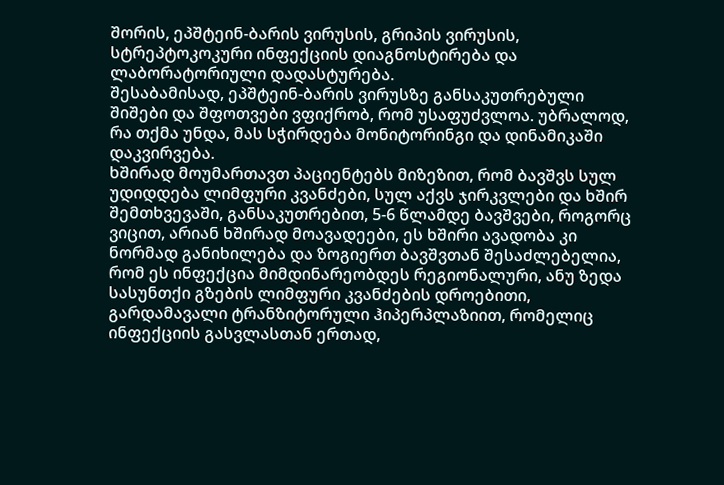შორის, ეპშტეინ-ბარის ვირუსის, გრიპის ვირუსის, სტრეპტოკოკური ინფექციის დიაგნოსტირება და ლაბორატორიული დადასტურება.
შესაბამისად, ეპშტეინ-ბარის ვირუსზე განსაკუთრებული შიშები და შფოთვები ვფიქრობ, რომ უსაფუძვლოა. უბრალოდ, რა თქმა უნდა, მას სჭირდება მონიტორინგი და დინამიკაში დაკვირვება.
ხშირად მოუმართავთ პაციენტებს მიზეზით, რომ ბავშვს სულ უდიდდება ლიმფური კვანძები, სულ აქვს ჯირკვლები და ხშირ შემთხვევაში, განსაკუთრებით, 5-6 წლამდე ბავშვები, როგორც ვიცით, არიან ხშირად მოავადეები, ეს ხშირი ავადობა კი ნორმად განიხილება და ზოგიერთ ბავშვთან შესაძლებელია, რომ ეს ინფექცია მიმდინარეობდეს რეგიონალური, ანუ ზედა სასუნთქი გზების ლიმფური კვანძების დროებითი, გარდამავალი ტრანზიტორული ჰიპერპლაზიით, რომელიც ინფექციის გასვლასთან ერთად,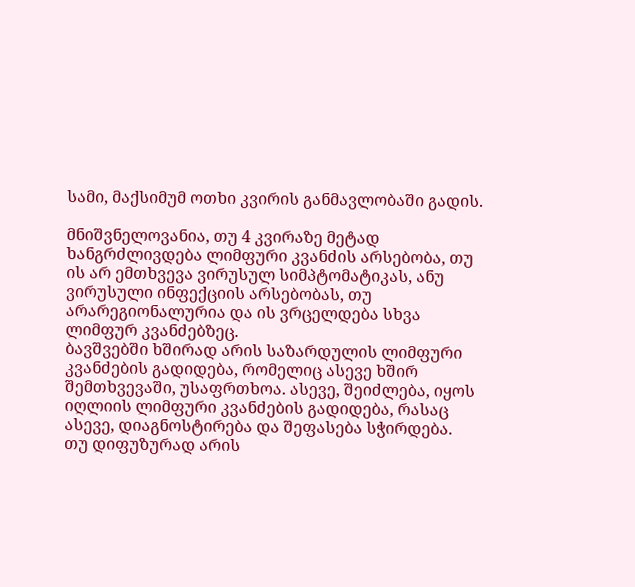სამი, მაქსიმუმ ოთხი კვირის განმავლობაში გადის.

მნიშვნელოვანია, თუ 4 კვირაზე მეტად ხანგრძლივდება ლიმფური კვანძის არსებობა, თუ ის არ ემთხვევა ვირუსულ სიმპტომატიკას, ანუ ვირუსული ინფექციის არსებობას, თუ არარეგიონალურია და ის ვრცელდება სხვა ლიმფურ კვანძებზეც.
ბავშვებში ხშირად არის საზარდულის ლიმფური კვანძების გადიდება, რომელიც ასევე ხშირ შემთხვევაში, უსაფრთხოა. ასევე, შეიძლება, იყოს იღლიის ლიმფური კვანძების გადიდება, რასაც ასევე, დიაგნოსტირება და შეფასება სჭირდება.
თუ დიფუზურად არის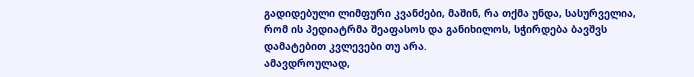გადიდებული ლიმფური კვანძები, მაშინ, რა თქმა უნდა, სასურველია, რომ ის პედიატრმა შეაფასოს და განიხილოს, სჭირდება ბავშვს დამატებით კვლევები თუ არა.
ამავდროულად,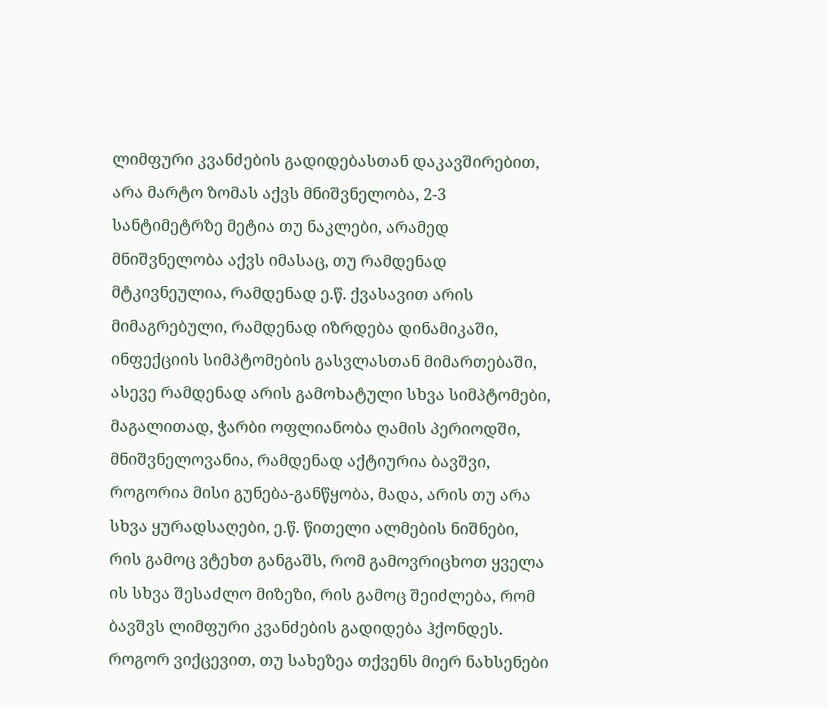ლიმფური კვანძების გადიდებასთან დაკავშირებით, არა მარტო ზომას აქვს მნიშვნელობა, 2-3 სანტიმეტრზე მეტია თუ ნაკლები, არამედ მნიშვნელობა აქვს იმასაც, თუ რამდენად მტკივნეულია, რამდენად ე.წ. ქვასავით არის მიმაგრებული, რამდენად იზრდება დინამიკაში, ინფექციის სიმპტომების გასვლასთან მიმართებაში, ასევე რამდენად არის გამოხატული სხვა სიმპტომები, მაგალითად, ჭარბი ოფლიანობა ღამის პერიოდში, მნიშვნელოვანია, რამდენად აქტიურია ბავშვი, როგორია მისი გუნება-განწყობა, მადა, არის თუ არა სხვა ყურადსაღები, ე.წ. წითელი ალმების ნიშნები, რის გამოც ვტეხთ განგაშს, რომ გამოვრიცხოთ ყველა ის სხვა შესაძლო მიზეზი, რის გამოც შეიძლება, რომ ბავშვს ლიმფური კვანძების გადიდება ჰქონდეს.
როგორ ვიქცევით, თუ სახეზეა თქვენს მიერ ნახსენები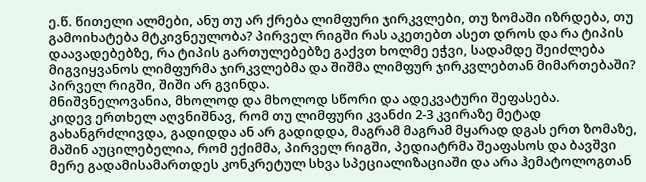ე.წ. წითელი ალმები, ანუ თუ არ ქრება ლიმფური ჯირკვლები, თუ ზომაში იზრდება, თუ გამოიხატება მტკივნეულობა? პირველ რიგში რას აკეთებთ ასეთ დროს და რა ტიპის დაავადებებზე, რა ტიპის გართულებებზე გაქვთ ხოლმე ეჭვი, სადამდე შეიძლება მიგვიყვანოს ლიმფურმა ჯირკვლებმა და შიშმა ლიმფურ ჯირკვლებთან მიმართებაში?
პირველ რიგში, შიში არ გვინდა.
მნიშვნელოვანია, მხოლოდ და მხოლოდ სწორი და ადეკვატური შეფასება.
კიდევ ერთხელ აღვნიშნავ, რომ თუ ლიმფური კვანძი 2-3 კვირაზე მეტად გახანგრძლივდა, გადიდდა ან არ გადიდდა, მაგრამ მაგრამ მყარად დგას ერთ ზომაზე, მაშინ აუცილებელია, რომ ექიმმა, პირველ რიგში, პედიატრმა შეაფასოს და ბავშვი მერე გადამისამართდეს კონკრეტულ სხვა სპეციალიზაციაში და არა ჰემატოლოგთან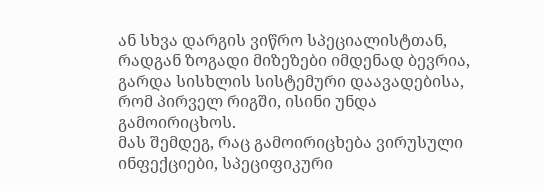ან სხვა დარგის ვიწრო სპეციალისტთან, რადგან ზოგადი მიზეზები იმდენად ბევრია, გარდა სისხლის სისტემური დაავადებისა, რომ პირველ რიგში, ისინი უნდა გამოირიცხოს.
მას შემდეგ, რაც გამოირიცხება ვირუსული ინფექციები, სპეციფიკური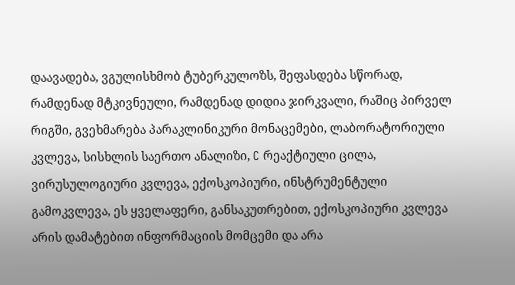დაავადება, ვგულისხმობ ტუბერკულოზს, შეფასდება სწორად, რამდენად მტკივნეული, რამდენად დიდია ჯირკვალი, რაშიც პირველ რიგში, გვეხმარება პარაკლინიკური მონაცემები, ლაბორატორიული კვლევა, სისხლის საერთო ანალიზი, C რეაქტიული ცილა, ვირუსულოგიური კვლევა, ექოსკოპიური, ინსტრუმენტული გამოკვლევა, ეს ყველაფერი, განსაკუთრებით, ექოსკოპიური კვლევა არის დამატებით ინფორმაციის მომცემი და არა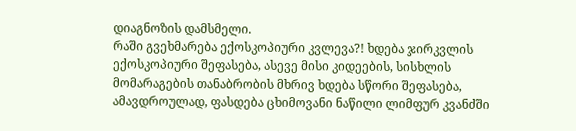დიაგნოზის დამსმელი.
რაში გვეხმარება ექოსკოპიური კვლევა?! ხდება ჯირკვლის ექოსკოპიური შეფასება, ასევე მისი კიდეების, სისხლის მომარაგების თანაბრობის მხრივ ხდება სწორი შეფასება, ამავდროულად, ფასდება ცხიმოვანი ნაწილი ლიმფურ კვანძში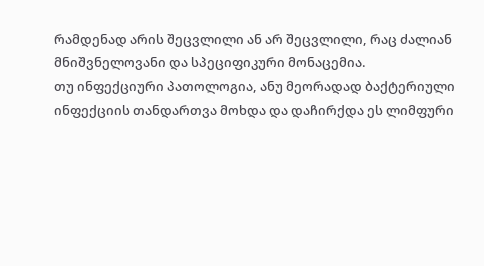რამდენად არის შეცვლილი ან არ შეცვლილი, რაც ძალიან მნიშვნელოვანი და სპეციფიკური მონაცემია.
თუ ინფექციური პათოლოგია, ანუ მეორადად ბაქტერიული ინფექციის თანდართვა მოხდა და დაჩირქდა ეს ლიმფური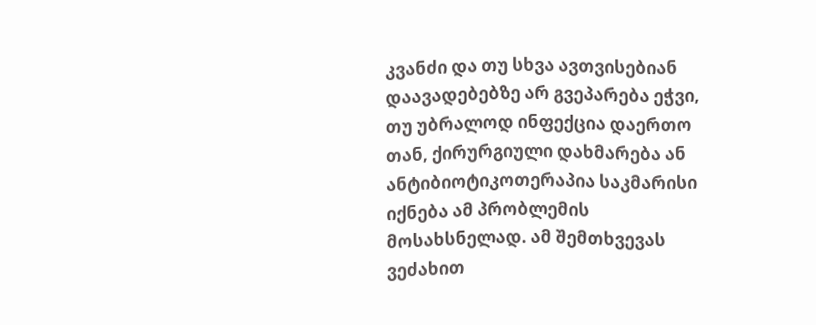კვანძი და თუ სხვა ავთვისებიან დაავადებებზე არ გვეპარება ეჭვი, თუ უბრალოდ ინფექცია დაერთო თან, ქირურგიული დახმარება ან ანტიბიოტიკოთერაპია საკმარისი იქნება ამ პრობლემის მოსახსნელად. ამ შემთხვევას ვეძახით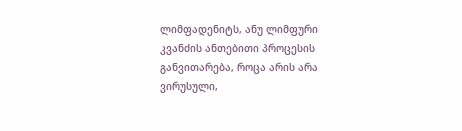ლიმფადენიტს, ანუ ლიმფური კვანძის ანთებითი პროცესის განვითარება, როცა არის არა ვირუსული,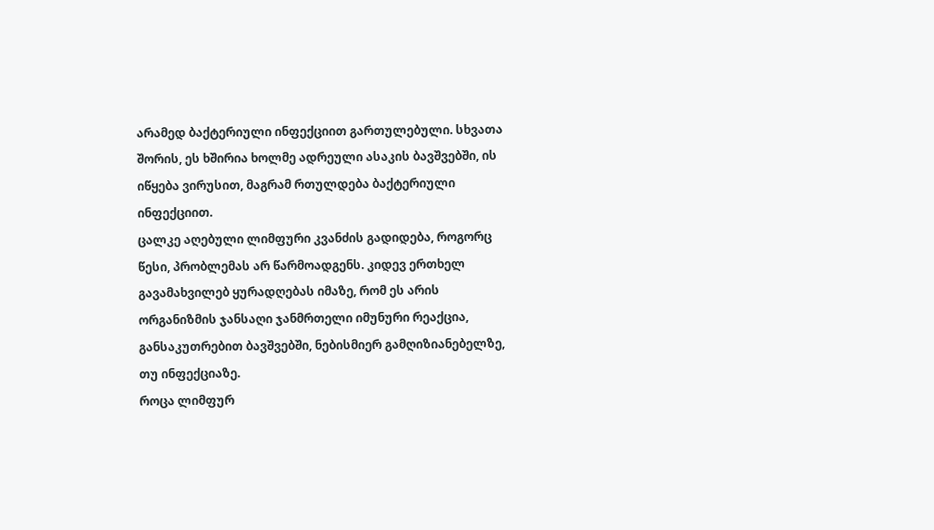არამედ ბაქტერიული ინფექციით გართულებული. სხვათა შორის, ეს ხშირია ხოლმე ადრეული ასაკის ბავშვებში, ის იწყება ვირუსით, მაგრამ რთულდება ბაქტერიული ინფექციით.
ცალკე აღებული ლიმფური კვანძის გადიდება, როგორც წესი, პრობლემას არ წარმოადგენს. კიდევ ერთხელ გავამახვილებ ყურადღებას იმაზე, რომ ეს არის ორგანიზმის ჯანსაღი ჯანმრთელი იმუნური რეაქცია, განსაკუთრებით ბავშვებში, ნებისმიერ გამღიზიანებელზე, თუ ინფექციაზე.
როცა ლიმფურ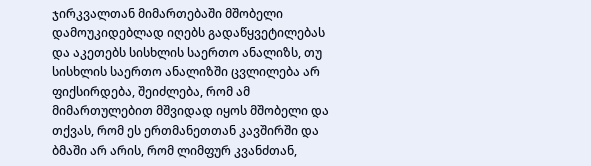ჯირკვალთან მიმართებაში მშობელი დამოუკიდებლად იღებს გადაწყვეტილებას და აკეთებს სისხლის საერთო ანალიზს, თუ სისხლის საერთო ანალიზში ცვლილება არ ფიქსირდება, შეიძლება, რომ ამ მიმართულებით მშვიდად იყოს მშობელი და თქვას, რომ ეს ერთმანეთთან კავშირში და ბმაში არ არის, რომ ლიმფურ კვანძთან,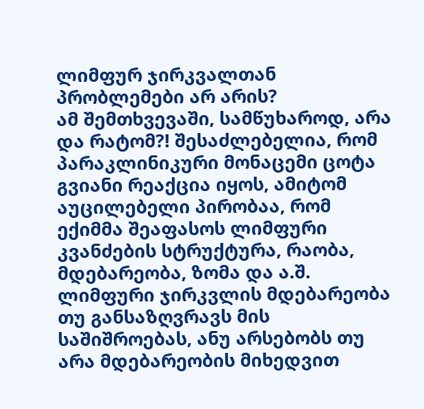ლიმფურ ჯირკვალთან პრობლემები არ არის?
ამ შემთხვევაში, სამწუხაროდ, არა და რატომ?! შესაძლებელია, რომ პარაკლინიკური მონაცემი ცოტა გვიანი რეაქცია იყოს, ამიტომ აუცილებელი პირობაა, რომ ექიმმა შეაფასოს ლიმფური კვანძების სტრუქტურა, რაობა, მდებარეობა, ზომა და ა.შ.
ლიმფური ჯირკვლის მდებარეობა თუ განსაზღვრავს მის საშიშროებას, ანუ არსებობს თუ არა მდებარეობის მიხედვით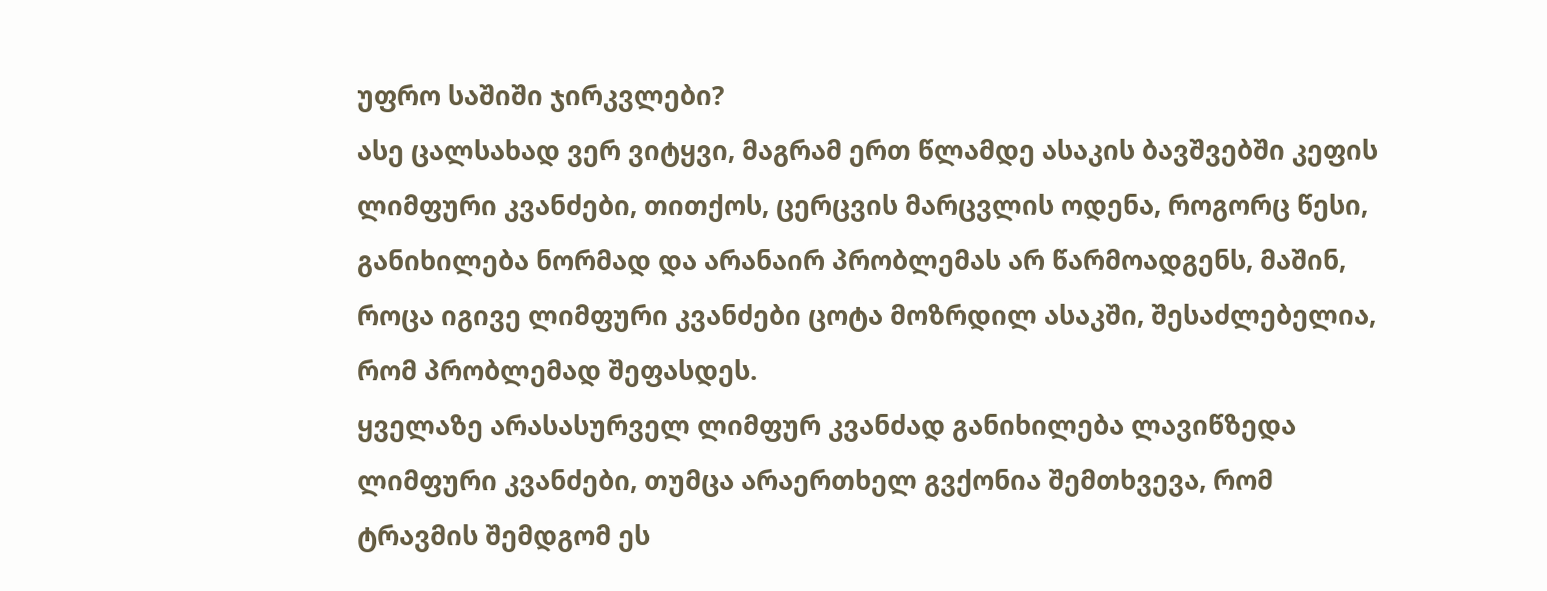უფრო საშიში ჯირკვლები?
ასე ცალსახად ვერ ვიტყვი, მაგრამ ერთ წლამდე ასაკის ბავშვებში კეფის ლიმფური კვანძები, თითქოს, ცერცვის მარცვლის ოდენა, როგორც წესი, განიხილება ნორმად და არანაირ პრობლემას არ წარმოადგენს, მაშინ, როცა იგივე ლიმფური კვანძები ცოტა მოზრდილ ასაკში, შესაძლებელია, რომ პრობლემად შეფასდეს.
ყველაზე არასასურველ ლიმფურ კვანძად განიხილება ლავიწზედა ლიმფური კვანძები, თუმცა არაერთხელ გვქონია შემთხვევა, რომ ტრავმის შემდგომ ეს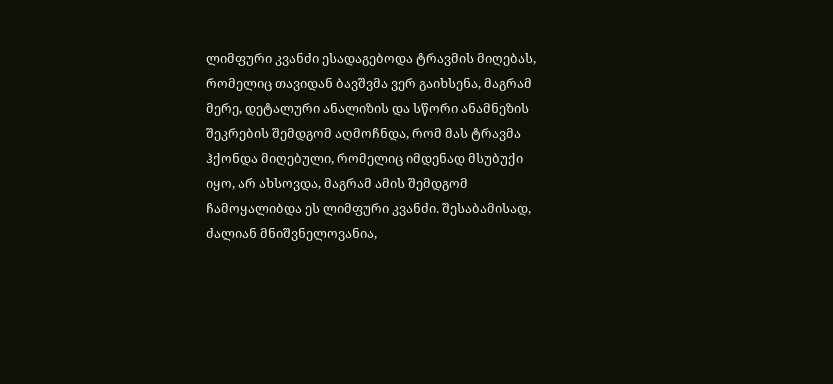ლიმფური კვანძი ესადაგებოდა ტრავმის მიღებას, რომელიც თავიდან ბავშვმა ვერ გაიხსენა, მაგრამ მერე, დეტალური ანალიზის და სწორი ანამნეზის შეკრების შემდგომ აღმოჩნდა, რომ მას ტრავმა ჰქონდა მიღებული, რომელიც იმდენად მსუბუქი იყო, არ ახსოვდა, მაგრამ ამის შემდგომ ჩამოყალიბდა ეს ლიმფური კვანძი. შესაბამისად, ძალიან მნიშვნელოვანია,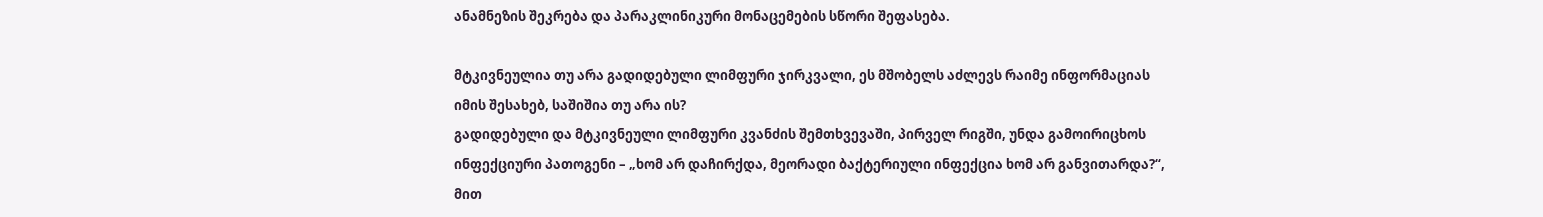ანამნეზის შეკრება და პარაკლინიკური მონაცემების სწორი შეფასება.

მტკივნეულია თუ არა გადიდებული ლიმფური ჯირკვალი, ეს მშობელს აძლევს რაიმე ინფორმაციას იმის შესახებ, საშიშია თუ არა ის?
გადიდებული და მტკივნეული ლიმფური კვანძის შემთხვევაში, პირველ რიგში, უნდა გამოირიცხოს ინფექციური პათოგენი – „ხომ არ დაჩირქდა, მეორადი ბაქტერიული ინფექცია ხომ არ განვითარდა?“, მით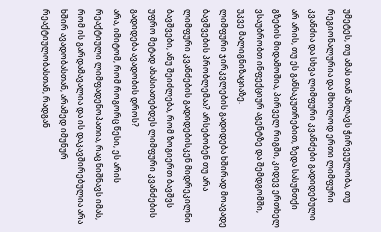უმეტეს, თუ ამას თან ახლავს ჭირვეულობა, თუ რეგიონალურია და მხოლოდ ერთი ლიმფური კვანძია და სხვა ლიმფური კვანძები გადიდებული არ არის, თუ ეს განსაკუთრებით, ზედა სასუნთქი გზების მიდამოშია, პირველ რიგში, კიდევ ერთხელ ვსაუბრობთ ინფექციურ აგენტზე და შემდგომში, უკვე მალიგნიზაციაზე.
ლიმფური ჯირკვლების გადიდება ხშირად მოავადე ბავშვების პრობლემაა? არსებობენ თუ არა ლიმფური კვანძების გადიდებისკენ მიდრეკილნი ბავშვები, ანუ შეიძლება, რომ ზოგიერთ ბავშვს უფრო მეტად ახასიათებდეს ლიმფური კვანძების გადიდება ავადობის დროს?
არა, იმიტომ, რომ როგორც წესი, ეს არის რეაქტიული ლიმფადენოპათია, რაც ნიშნავს იმას, რომ ის გარდამავალია და ის დაკავშირებულია არა ხშირ ავადობასთან, არამედ იმუნურ რეაქტიულობასთან, რადგან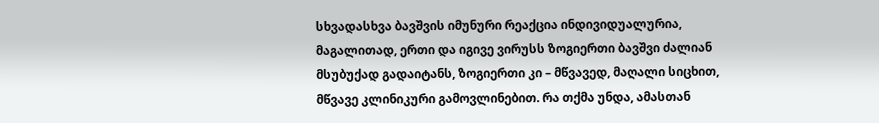სხვადასხვა ბავშვის იმუნური რეაქცია ინდივიდუალურია, მაგალითად, ერთი და იგივე ვირუსს ზოგიერთი ბავშვი ძალიან მსუბუქად გადაიტანს, ზოგიერთი კი – მწვავედ, მაღალი სიცხით, მწვავე კლინიკური გამოვლინებით. რა თქმა უნდა, ამასთან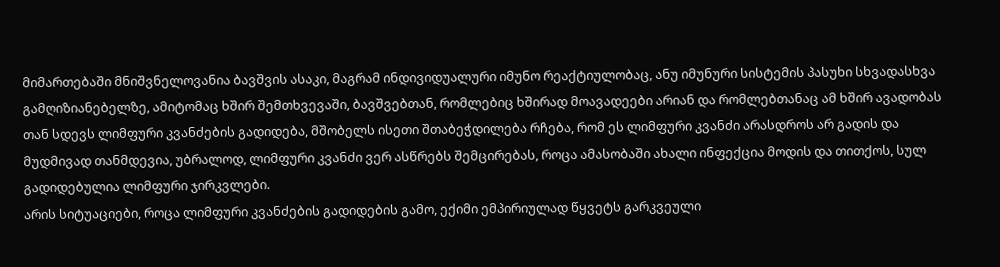მიმართებაში მნიშვნელოვანია ბავშვის ასაკი, მაგრამ ინდივიდუალური იმუნო რეაქტიულობაც, ანუ იმუნური სისტემის პასუხი სხვადასხვა გამღიზიანებელზე, ამიტომაც ხშირ შემთხვევაში, ბავშვებთან, რომლებიც ხშირად მოავადეები არიან და რომლებთანაც ამ ხშირ ავადობას თან სდევს ლიმფური კვანძების გადიდება, მშობელს ისეთი შთაბეჭდილება რჩება, რომ ეს ლიმფური კვანძი არასდროს არ გადის და მუდმივად თანმდევია, უბრალოდ, ლიმფური კვანძი ვერ ასწრებს შემცირებას, როცა ამასობაში ახალი ინფექცია მოდის და თითქოს, სულ გადიდებულია ლიმფური ჯირკვლები.
არის სიტუაციები, როცა ლიმფური კვანძების გადიდების გამო, ექიმი ემპირიულად წყვეტს გარკვეული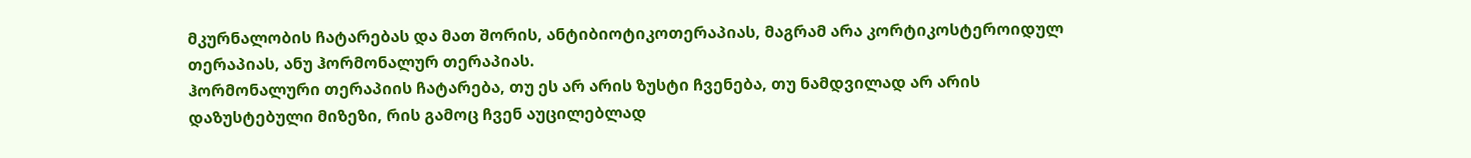მკურნალობის ჩატარებას და მათ შორის, ანტიბიოტიკოთერაპიას, მაგრამ არა კორტიკოსტეროიდულ თერაპიას, ანუ ჰორმონალურ თერაპიას.
ჰორმონალური თერაპიის ჩატარება, თუ ეს არ არის ზუსტი ჩვენება, თუ ნამდვილად არ არის დაზუსტებული მიზეზი, რის გამოც ჩვენ აუცილებლად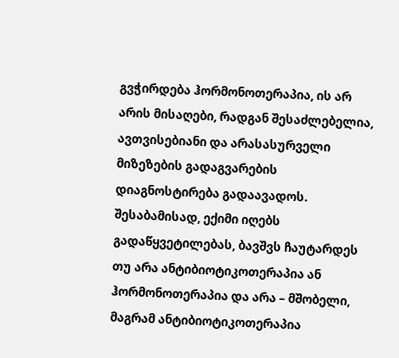გვჭირდება ჰორმონოთერაპია, ის არ არის მისაღები, რადგან შესაძლებელია, ავთვისებიანი და არასასურველი მიზეზების გადაგვარების დიაგნოსტირება გადაავადოს.
შესაბამისად, ექიმი იღებს გადაწყვეტილებას, ბავშვს ჩაუტარდეს თუ არა ანტიბიოტიკოთერაპია ან ჰორმონოთერაპია და არა – მშობელი, მაგრამ ანტიბიოტიკოთერაპია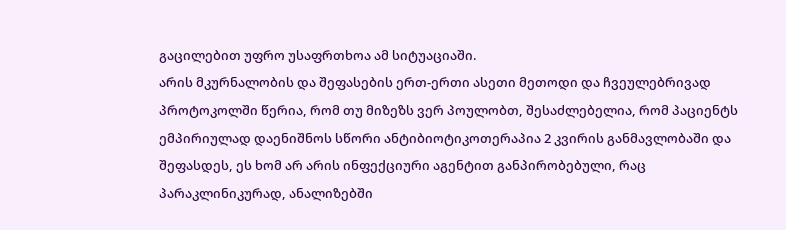გაცილებით უფრო უსაფრთხოა ამ სიტუაციაში.
არის მკურნალობის და შეფასების ერთ-ერთი ასეთი მეთოდი და ჩვეულებრივად პროტოკოლში წერია, რომ თუ მიზეზს ვერ პოულობთ, შესაძლებელია, რომ პაციენტს ემპირიულად დაენიშნოს სწორი ანტიბიოტიკოთერაპია 2 კვირის განმავლობაში და შეფასდეს, ეს ხომ არ არის ინფექციური აგენტით განპირობებული, რაც პარაკლინიკურად, ანალიზებში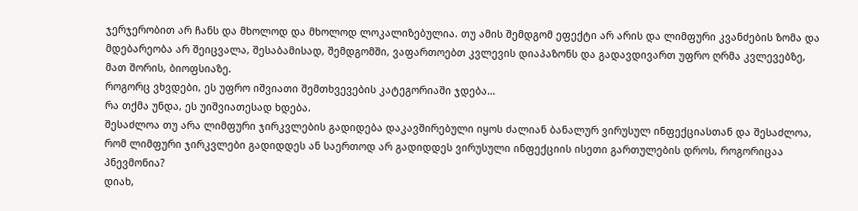ჯერჯერობით არ ჩანს და მხოლოდ და მხოლოდ ლოკალიზებულია. თუ ამის შემდგომ ეფექტი არ არის და ლიმფური კვანძების ზომა და მდებარეობა არ შეიცვალა, შესაბამისად, შემდგომში, ვაფართოებთ კვლევის დიაპაზონს და გადავდივართ უფრო ღრმა კვლევებზე, მათ შორის, ბიოფსიაზე.
როგორც ვხვდები, ეს უფრო იშვიათი შემთხვევების კატეგორიაში ჯდება…
რა თქმა უნდა, ეს უიშვიათესად ხდება.
შესაძლოა თუ არა ლიმფური ჯირკვლების გადიდება დაკავშირებული იყოს ძალიან ბანალურ ვირუსულ ინფექციასთან და შესაძლოა, რომ ლიმფური ჯირკვლები გადიდდეს ან საერთოდ არ გადიდდეს ვირუსული ინფექციის ისეთი გართულების დროს, როგორიცაა პნევმონია?
დიახ,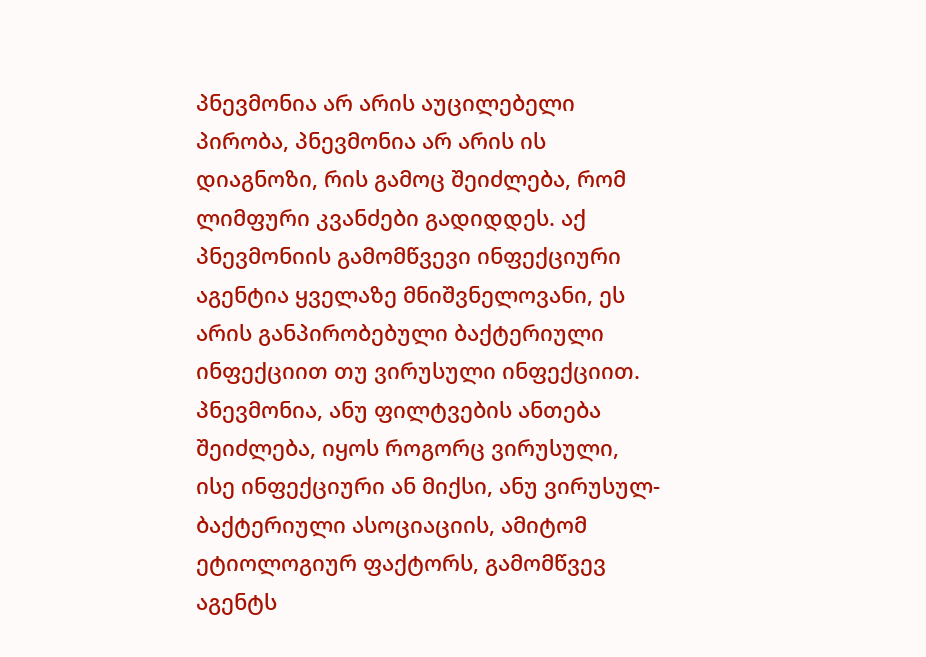პნევმონია არ არის აუცილებელი პირობა, პნევმონია არ არის ის დიაგნოზი, რის გამოც შეიძლება, რომ ლიმფური კვანძები გადიდდეს. აქ პნევმონიის გამომწვევი ინფექციური აგენტია ყველაზე მნიშვნელოვანი, ეს არის განპირობებული ბაქტერიული ინფექციით თუ ვირუსული ინფექციით. პნევმონია, ანუ ფილტვების ანთება შეიძლება, იყოს როგორც ვირუსული, ისე ინფექციური ან მიქსი, ანუ ვირუსულ-ბაქტერიული ასოციაციის, ამიტომ ეტიოლოგიურ ფაქტორს, გამომწვევ აგენტს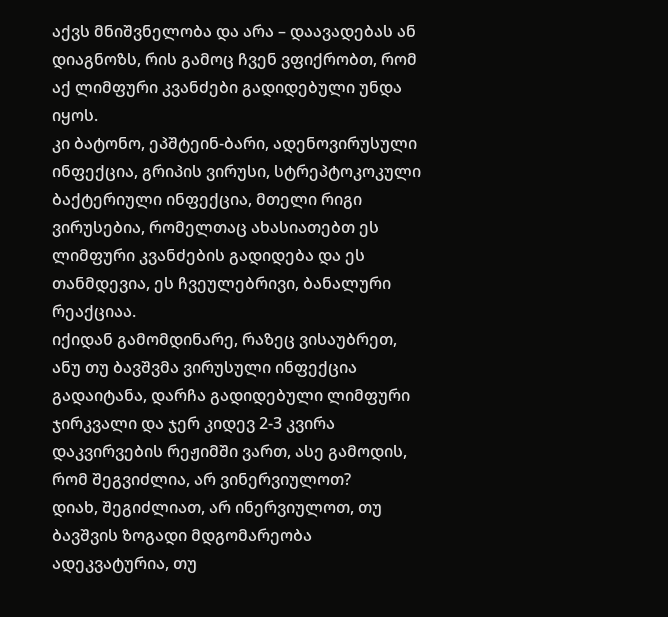აქვს მნიშვნელობა და არა – დაავადებას ან დიაგნოზს, რის გამოც ჩვენ ვფიქრობთ, რომ აქ ლიმფური კვანძები გადიდებული უნდა იყოს.
კი ბატონო, ეპშტეინ-ბარი, ადენოვირუსული ინფექცია, გრიპის ვირუსი, სტრეპტოკოკული ბაქტერიული ინფექცია, მთელი რიგი ვირუსებია, რომელთაც ახასიათებთ ეს ლიმფური კვანძების გადიდება და ეს თანმდევია, ეს ჩვეულებრივი, ბანალური რეაქციაა.
იქიდან გამომდინარე, რაზეც ვისაუბრეთ, ანუ თუ ბავშვმა ვირუსული ინფექცია გადაიტანა, დარჩა გადიდებული ლიმფური ჯირკვალი და ჯერ კიდევ 2-3 კვირა დაკვირვების რეჟიმში ვართ, ასე გამოდის, რომ შეგვიძლია, არ ვინერვიულოთ?
დიახ, შეგიძლიათ, არ ინერვიულოთ, თუ ბავშვის ზოგადი მდგომარეობა ადეკვატურია, თუ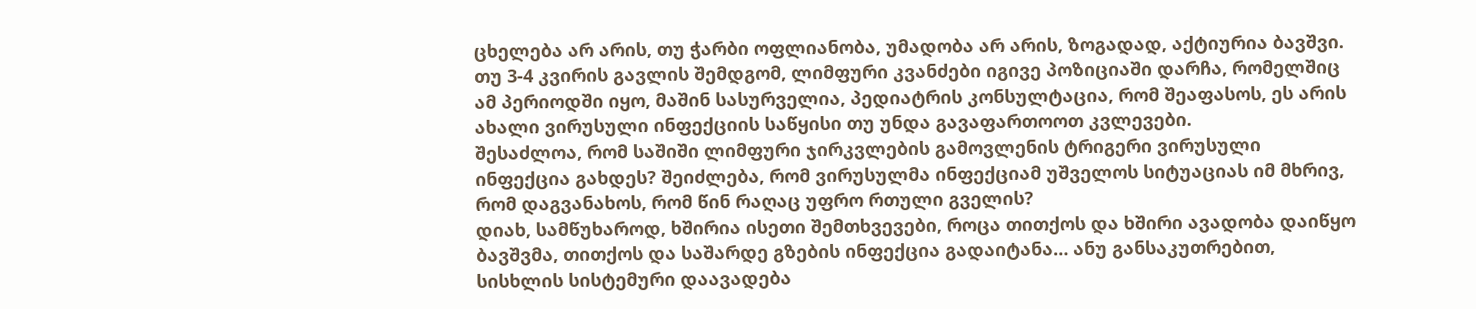ცხელება არ არის, თუ ჭარბი ოფლიანობა, უმადობა არ არის, ზოგადად, აქტიურია ბავშვი.
თუ 3-4 კვირის გავლის შემდგომ, ლიმფური კვანძები იგივე პოზიციაში დარჩა, რომელშიც ამ პერიოდში იყო, მაშინ სასურველია, პედიატრის კონსულტაცია, რომ შეაფასოს, ეს არის ახალი ვირუსული ინფექციის საწყისი თუ უნდა გავაფართოოთ კვლევები.
შესაძლოა, რომ საშიში ლიმფური ჯირკვლების გამოვლენის ტრიგერი ვირუსული ინფექცია გახდეს? შეიძლება, რომ ვირუსულმა ინფექციამ უშველოს სიტუაციას იმ მხრივ, რომ დაგვანახოს, რომ წინ რაღაც უფრო რთული გველის?
დიახ, სამწუხაროდ, ხშირია ისეთი შემთხვევები, როცა თითქოს და ხშირი ავადობა დაიწყო ბავშვმა, თითქოს და საშარდე გზების ინფექცია გადაიტანა… ანუ განსაკუთრებით, სისხლის სისტემური დაავადება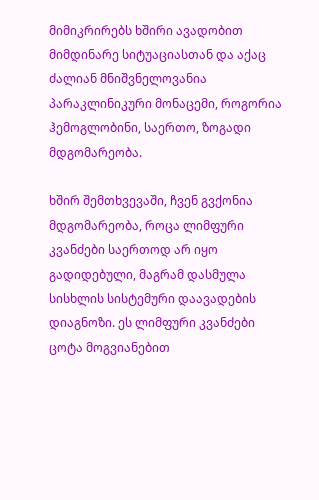მიმიკრირებს ხშირი ავადობით მიმდინარე სიტუაციასთან და აქაც ძალიან მნიშვნელოვანია პარაკლინიკური მონაცემი, როგორია ჰემოგლობინი, საერთო, ზოგადი მდგომარეობა.

ხშირ შემთხვევაში, ჩვენ გვქონია მდგომარეობა, როცა ლიმფური კვანძები საერთოდ არ იყო გადიდებული, მაგრამ დასმულა სისხლის სისტემური დაავადების დიაგნოზი. ეს ლიმფური კვანძები ცოტა მოგვიანებით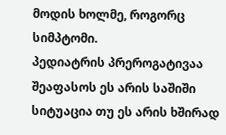მოდის ხოლმე, როგორც სიმპტომი.
პედიატრის პრეროგატივაა შეაფასოს ეს არის საშიში სიტუაცია თუ ეს არის ხშირად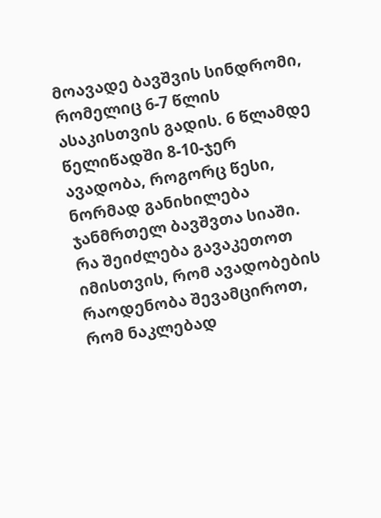მოავადე ბავშვის სინდრომი, რომელიც 6-7 წლის ასაკისთვის გადის. 6 წლამდე წელიწადში 8-10-ჯერ ავადობა, როგორც წესი, ნორმად განიხილება ჯანმრთელ ბავშვთა სიაში.
რა შეიძლება გავაკეთოთ იმისთვის, რომ ავადობების რაოდენობა შევამციროთ, რომ ნაკლებად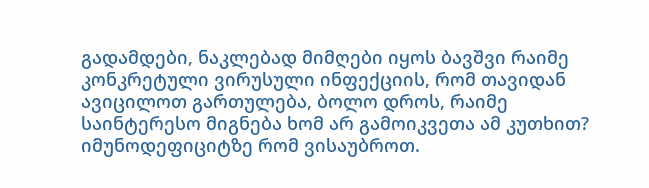გადამდები, ნაკლებად მიმღები იყოს ბავშვი რაიმე კონკრეტული ვირუსული ინფექციის, რომ თავიდან ავიცილოთ გართულება, ბოლო დროს, რაიმე საინტერესო მიგნება ხომ არ გამოიკვეთა ამ კუთხით? იმუნოდეფიციტზე რომ ვისაუბროთ.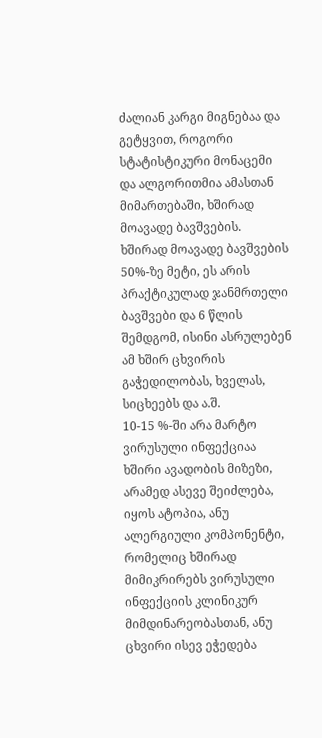ძალიან კარგი მიგნებაა და გეტყვით, როგორი სტატისტიკური მონაცემი და ალგორითმია ამასთან მიმართებაში, ხშირად მოავადე ბავშვების.
ხშირად მოავადე ბავშვების 50%-ზე მეტი, ეს არის პრაქტიკულად ჯანმრთელი ბავშვები და 6 წლის შემდგომ, ისინი ასრულებენ ამ ხშირ ცხვირის გაჭედილობას, ხველას, სიცხეებს და ა.შ.
10-15 %-ში არა მარტო ვირუსული ინფექციაა ხშირი ავადობის მიზეზი, არამედ ასევე შეიძლება, იყოს ატოპია, ანუ ალერგიული კომპონენტი, რომელიც ხშირად მიმიკრირებს ვირუსული ინფექციის კლინიკურ მიმდინარეობასთან, ანუ ცხვირი ისევ ეჭედება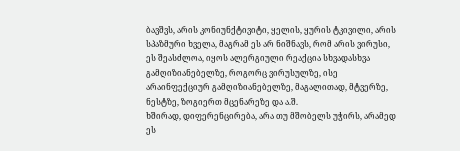ბავშვს, არის კონიუნქტივიტი, ყელის, ყურის ტკივილი, არის სპაზმური ხველა, მაგრამ ეს არ ნიშნავს, რომ არის ვირუსი, ეს შეასძლოა, იყოს ალერგიული რეაქცია სხვადასხვა გამღიზიანებელზე, როგორც ვირუსულზე, ისე არაინფექციურ გამღიზიანებელზე, მაგალითად, მტვერზე, ნესტზე, ზოგიერთ მცენარეზე და ა.შ.
ხშირად, დიფერენცირება, არა თუ მშობელს უჭირს, არამედ ეს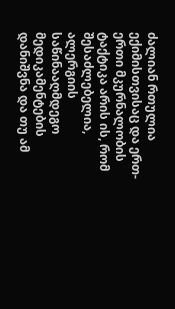ძალიან რთულია ექიმისთვისაც და ერთ-ერთი მკურნალობის ტაქტიკა არის ის, რომ შესაძლებელია, ალერგიის საწინააღმდეგო მედიკამენტების დანიშვნა და თუ ამ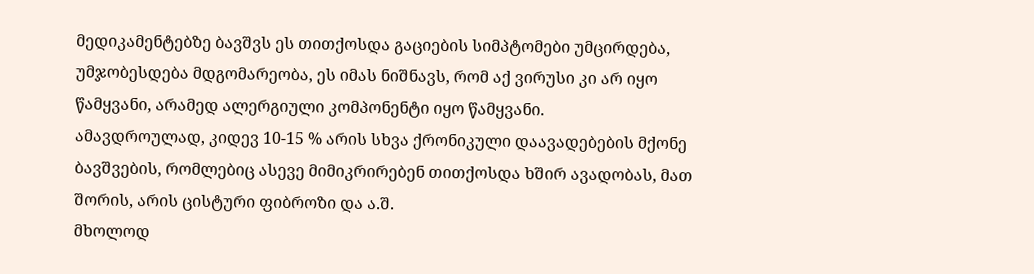მედიკამენტებზე ბავშვს ეს თითქოსდა გაციების სიმპტომები უმცირდება, უმჯობესდება მდგომარეობა, ეს იმას ნიშნავს, რომ აქ ვირუსი კი არ იყო წამყვანი, არამედ ალერგიული კომპონენტი იყო წამყვანი.
ამავდროულად, კიდევ 10-15 % არის სხვა ქრონიკული დაავადებების მქონე ბავშვების, რომლებიც ასევე მიმიკრირებენ თითქოსდა ხშირ ავადობას, მათ შორის, არის ცისტური ფიბროზი და ა.შ.
მხოლოდ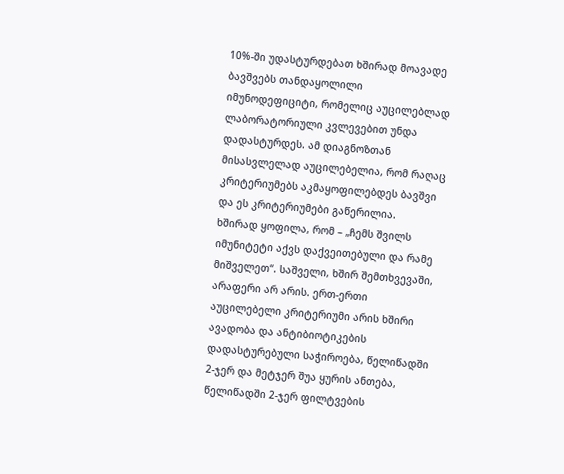10%-ში უდასტურდებათ ხშირად მოავადე ბავშვებს თანდაყოლილი იმუნოდეფიციტი, რომელიც აუცილებლად ლაბორატორიული კვლევებით უნდა დადასტურდეს. ამ დიაგნოზთან მისასვლელად აუცილებელია, რომ რაღაც კრიტერიუმებს აკმაყოფილებდეს ბავშვი და ეს კრიტერიუმები გაწერილია.
ხშირად ყოფილა, რომ – „ჩემს შვილს იმუნიტეტი აქვს დაქვეითებული და რამე მიშველეთ“. საშველი, ხშირ შემთხვევაში, არაფერი არ არის. ერთ-ერთი აუცილებელი კრიტერიუმი არის ხშირი ავადობა და ანტიბიოტიკების დადასტურებული საჭიროება, წელიწადში 2-ჯერ და მეტჯერ შუა ყურის ანთება, წელიწადში 2-ჯერ ფილტვების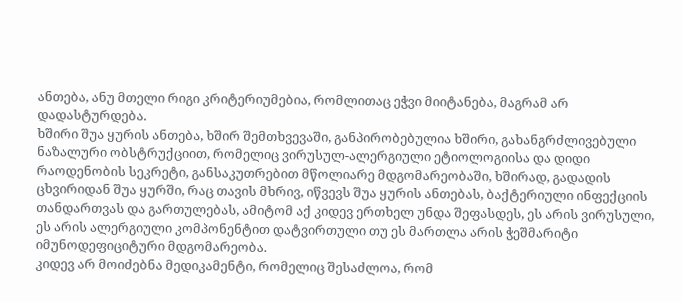ანთება, ანუ მთელი რიგი კრიტერიუმებია, რომლითაც ეჭვი მიიტანება, მაგრამ არ დადასტურდება.
ხშირი შუა ყურის ანთება, ხშირ შემთხვევაში, განპირობებულია ხშირი, გახანგრძლივებული ნაზალური ობსტრუქციით, რომელიც ვირუსულ-ალერგიული ეტიოლოგიისა და დიდი რაოდენობის სეკრეტი, განსაკუთრებით მწოლიარე მდგომარეობაში, ხშირად, გადადის ცხვირიდან შუა ყურში, რაც თავის მხრივ, იწვევს შუა ყურის ანთებას, ბაქტერიული ინფექციის თანდართვას და გართულებას, ამიტომ აქ კიდევ ერთხელ უნდა შეფასდეს, ეს არის ვირუსული, ეს არის ალერგიული კომპონენტით დატვირთული თუ ეს მართლა არის ჭეშმარიტი იმუნოდეფიციტური მდგომარეობა.
კიდევ არ მოიძებნა მედიკამენტი, რომელიც შესაძლოა, რომ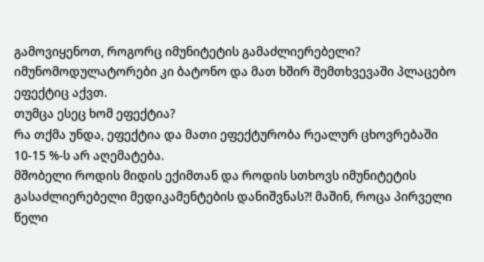გამოვიყენოთ, როგორც იმუნიტეტის გამაძლიერებელი?
იმუნომოდულატორები კი ბატონო და მათ ხშირ შემთხვევაში პლაცებო ეფექტიც აქვთ.
თუმცა ესეც ხომ ეფექტია?
რა თქმა უნდა, ეფექტია და მათი ეფექტურობა რეალურ ცხოვრებაში 10-15 %-ს არ აღემატება.
მშობელი როდის მიდის ექიმთან და როდის სთხოვს იმუნიტეტის გასაძლიერებელი მედიკამენტების დანიშვნას?! მაშინ, როცა პირველი წელი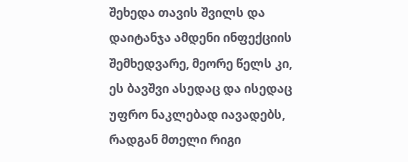შეხედა თავის შვილს და დაიტანჯა ამდენი ინფექციის შემხედვარე, მეორე წელს კი, ეს ბავშვი ასედაც და ისედაც უფრო ნაკლებად იავადებს, რადგან მთელი რიგი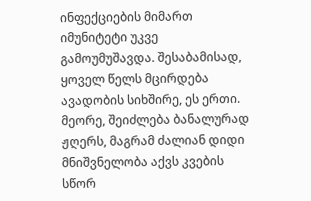ინფექციების მიმართ იმუნიტეტი უკვე გამოუმუშავდა. შესაბამისად, ყოველ წელს მცირდება ავადობის სიხშირე, ეს ერთი.
მეორე, შეიძლება ბანალურად ჟღერს, მაგრამ ძალიან დიდი მნიშვნელობა აქვს კვების სწორ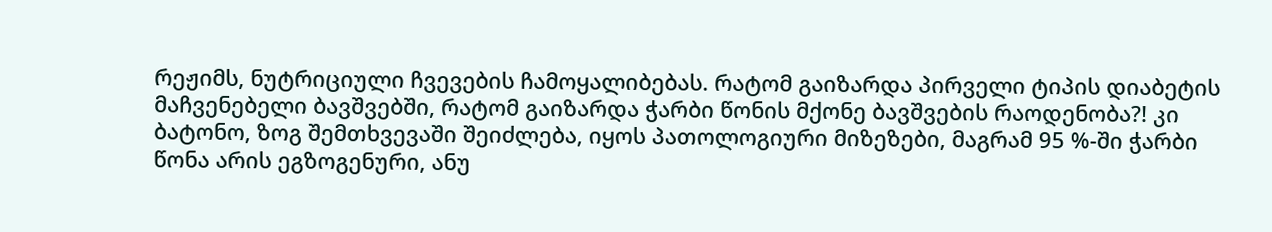რეჟიმს, ნუტრიციული ჩვევების ჩამოყალიბებას. რატომ გაიზარდა პირველი ტიპის დიაბეტის მაჩვენებელი ბავშვებში, რატომ გაიზარდა ჭარბი წონის მქონე ბავშვების რაოდენობა?! კი ბატონო, ზოგ შემთხვევაში შეიძლება, იყოს პათოლოგიური მიზეზები, მაგრამ 95 %-ში ჭარბი წონა არის ეგზოგენური, ანუ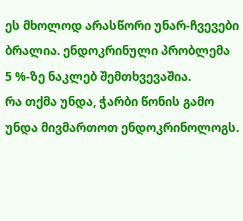ეს მხოლოდ არასწორი უნარ-ჩვევები ბრალია. ენდოკრინული პრობლემა 5 %-ზე ნაკლებ შემთხვევაშია.
რა თქმა უნდა, ჭარბი წონის გამო უნდა მივმართოთ ენდოკრინოლოგს.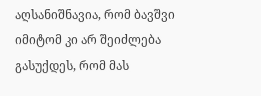აღსანიშნავია, რომ ბავშვი იმიტომ კი არ შეიძლება გასუქდეს, რომ მას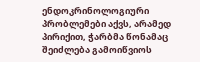ენდოკრინოლოგიური პრობლემები აქვს, არამედ პირიქით, ჭარბმა წონამაც შეიძლება გამოიწვიოს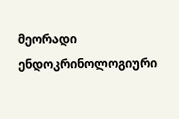მეორადი ენდოკრინოლოგიური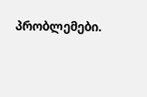პრობლემები.